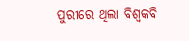ପୁରୀରେ ଥିଲା ବିଶ୍ୱକବି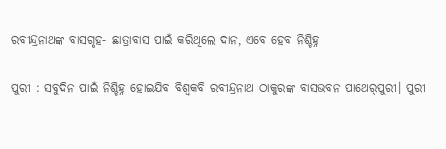ରବୀନ୍ଦ୍ରନାଥଙ୍କ ବାସଗୃହ- ଛାତ୍ରାବାସ ପାଇଁ କରିଥିଲେ ଦାନ, ଏବେ ହେବ ନିଶ୍ଚିହ୍ନ

ପୁରୀ : ସବୁଦିନ ପାଇଁ ନିଶ୍ଚିହ୍ନ ହୋଇଯିବ ବିଶ୍ବକବି ରବୀନ୍ଦ୍ରନାଥ ଠାକୁରଙ୍କ ବାସଭବନ ପାଥେର୍‌ପୁରୀ। ପୁରୀ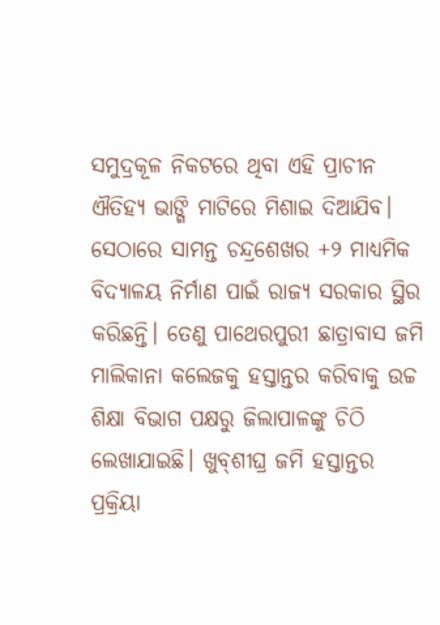ସମୁଦ୍ରକୂଳ ନିକଟରେ ଥିବା ଏହି ପ୍ରାଚୀନ ଐତିହ୍ୟ ଭାଙ୍ଗି ମାଟିରେ ମିଶାଇ ଦିଆଯିବ। ସେଠାରେ ସାମନ୍ତ ଚନ୍ଦ୍ରଶେଖର +୨ ମାଧ୍ୟମିକ ବିଦ୍ୟାଳୟ ନିର୍ମାଣ ପାଇଁ ରାଜ୍ୟ ସରକାର ସ୍ଥିର କରିଛନ୍ତି। ତେଣୁ ପାଥେରପୁରୀ ଛାତ୍ରାବାସ ଜମି ମାଲିକାନା କଲେଜକୁ ହସ୍ତାନ୍ତର କରିବାକୁ ଉଚ୍ଚ ଶିକ୍ଷା ବିଭାଗ ପକ୍ଷରୁ ଜିଲାପାଳଙ୍କୁ ଚିଠି ଲେଖାଯାଇଛି। ଖୁବ୍‌ଶୀଘ୍ର ଜମି ହସ୍ତାନ୍ତର ପ୍ରକ୍ରିୟା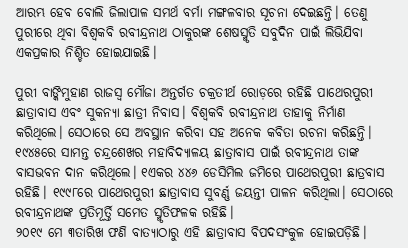ଆରମ୍ଭ ହେବ ବୋଲି ଜିଲାପାଳ ସମର୍ଥ ବର୍ମା ମଙ୍ଗଳବାର ସୂଚନା ଦେଇଛନ୍ତି। ତେଣୁ ପୁରୀରେ ଥିବା ବିଶ୍ବକବି ରବୀନ୍ଦ୍ରନାଥ ଠାକୁରଙ୍କ ଶେଷସ୍ମୃତି ସବୁଦିନ ପାଇଁ ଲିଭିଯିବା ଏକପ୍ରକାର ନିଶ୍ଚିତ ହୋଇଯାଇଛି।

ପୁରୀ ବାଙ୍କିମୁହାଣ ରାଜସ୍ବ ମୌଜା ଅନ୍ତର୍ଗତ ଚକ୍ରତୀର୍ଥ ରୋଡ଼ରେ ରହିଛି ପାଥେରପୁରୀ ଛାତ୍ରାବାସ ଏବଂ ସୁକନ୍ୟା ଛାତ୍ରୀ ନିବାସ। ବିଶ୍ବକବି ରବୀନ୍ଦ୍ରନାଥ ତାହାକୁ ନିର୍ମାଣ କରିଥିଲେ। ସେଠାରେ ସେ ଅବସ୍ଥାନ କରିବା ସହ ଅନେକ କବିତା ରଚନା କରିଛନ୍ତି। ୧୯୪୫ରେ ସାମନ୍ତ ଚନ୍ଦ୍ରଶେଖର ମହାବିଦ୍ୟାଳୟ ଛାତ୍ରାବାସ ପାଇଁ ରବୀନ୍ଦ୍ରନାଥ ତାଙ୍କ ବାସଭବନ ଦାନ କରିଥିଲେ। ୧ଏକର ୪୪୬ ଡେସିମିଲ ଜମିରେ ପାଥେରପୁରୀ ଛାତ୍ରବାସ ରହିଛି। ୧୯୯୮ରେ ପାଥେରପୁରୀ ଛାତ୍ରାବାସ ସୁବର୍ଣ୍ଣ ଜୟନ୍ତୀ ପାଳନ କରିଥିଲା। ସେଠାରେ ରବୀନ୍ଦ୍ରନାଥଙ୍କ ପ୍ରତିମୂର୍ତ୍ତି ସମେତ ସ୍ମୃତିଫଳକ ରହିଛି।
୨୦୧୯ ମେ ୩ତାରିଖ ଫଣି ବାତ୍ୟାଠାରୁ ଏହି ଛାତ୍ରାବାସ ବିପଦସଂକୁଳ ହୋଇପଡ଼ିଛି।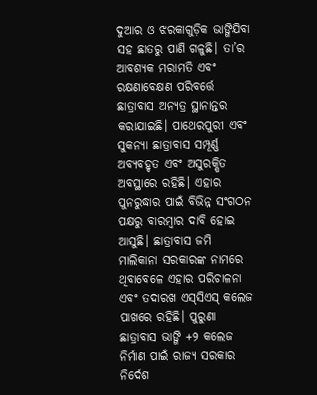ଦୁଆର ଓ ଝରକାଗୁଡ଼ିକ ଭାଙ୍ଗିଯିବା ସହ ଛାତରୁ ପାଣି ଗଳୁଛି। ତା’ର ଆବଶ୍ୟକ ମରାମତି ଏବଂ ରକ୍ଷଣାବେକ୍ଷଣ ପରିବର୍ତ୍ତେ ଛାତ୍ରାବାସ ଅନ୍ୟତ୍ର ସ୍ଥାନାନ୍ତର କରାଯାଇଛି। ପାଥେରପୁରୀ ଏବଂ ସୁକନ୍ୟା ଛାତ୍ରାବାସ ସମ୍ପୂର୍ଣ୍ଣ ଅବ୍ୟବହୃତ ଏବଂ ଅସୁରକ୍ଷିତ ଅବସ୍ଥାରେ ରହିଛି। ଏହାର ପୁନରୁଦ୍ଧାର ପାଇଁ ବିଭିନ୍ନ ସଂଗଠନ ପକ୍ଷରୁ ବାରମ୍ବାର ଦାବି ହୋଇ ଆସୁଛି। ଛାତ୍ରାବାସ ଜମି ମାଲିକାନା‌ ସରକାରଙ୍କ ନାମରେ ଥିବାବେଳେ ଏହାର ପରିଚାଳନା ଏବଂ ତଦାରଖ ଏସ୍‌ସିଏସ୍‌ କଲେଜ ପାଖରେ ରହିଛି। ପୁରୁଣା ଛାତ୍ରାବାସ ଭାଙ୍ଗି +୨ କଲେଜ ନିର୍ମାଣ ପାଇଁ ରାଜ୍ୟ ସରକାର ନିର୍ଦେଶ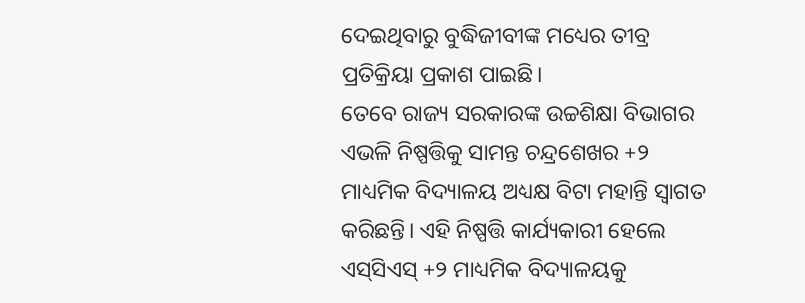ଦେଇଥିବାରୁ ବୁଦ୍ଧିଜୀବୀଙ୍କ ମଧ୍ୟ‌େ‌ର ତୀବ୍ର ପ୍ରତିକ୍ରିୟା ପ୍ରକାଶ ପାଇଛି।
ତେବେ ରାଜ୍ୟ ସରକାରଙ୍କ ଉଚ୍ଚଶିକ୍ଷା ବିଭାଗର ଏଭଳି ନିଷ୍ପତ୍ତିକୁ ସାମନ୍ତ ଚନ୍ଦ୍ରଶେଖର +୨ ମାଧ୍ୟମିକ ବିଦ୍ୟାଳୟ ଅଧ୍ୟକ୍ଷ ବିଟା ମହାନ୍ତି ସ୍ବାଗତ କରିଛନ୍ତି। ଏହି ନିଷ୍ପତ୍ତି କାର୍ଯ୍ୟକାରୀ ହେଲେ ଏସ୍‌ସିଏସ୍‌ +୨ ମାଧ୍ୟମିକ ବିଦ୍ୟାଳୟକୁ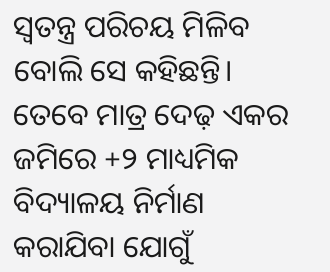ସ୍ବତନ୍ତ୍ର ପରିଚୟ ମିଳିବ ବୋଲି ସେ କହିଛନ୍ତି। ତେବେ ମାତ୍ର ଦେଢ଼ ଏକର ଜମିରେ +୨ ମାଧ୍ୟମିକ ବିଦ୍ୟାଳୟ ନିର୍ମାଣ କରାଯିବା ଯୋଗୁଁ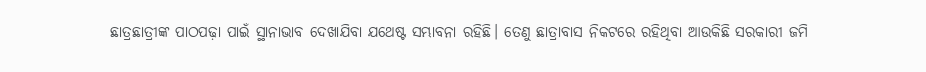ଛାତ୍ରଛାତ୍ରୀଙ୍କ ପାଠପଢ଼ା ପାଇଁ ସ୍ଥାନାଭାବ ଦେଖାଯିବା ଯଥେଷ୍ଟ ସମ୍ଭାବନା ରହିଛି। ତେଣୁ ଛାତ୍ରାବାସ ନିକଟରେ ରହିଥିବା ଆଉକିଛି ସରକାରୀ ଜମି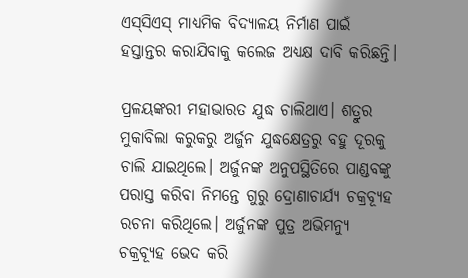ଏସ୍‌ସିଏସ୍‌ ମାଧ୍ୟମିକ ବିଦ୍ୟାଳୟ ନିର୍ମାଣ ପାଇଁ ହସ୍ତାନ୍ତର କରାଯିବାକୁ କଲେଜ ଅଧ୍ୟକ୍ଷ ଦାବି କରିଛନ୍ତି।

ପ୍ରଳୟଙ୍କରୀ ମହାଭାରତ ଯୁଦ୍ଧ ଚାଲିଥାଏ। ଶତ୍ରୁର ମୁକାବିଲା କରୁକରୁ ଅର୍ଜୁନ ଯୁଦ୍ଧକ୍ଷେତ୍ରରୁ ବହୁ ଦୂରକୁ ଚାଲି ଯାଇଥିଲେ। ଅର୍ଜୁନଙ୍କ ଅନୁପସ୍ଥିତିରେ ପାଣ୍ଡବଙ୍କୁ ପରାସ୍ତ କରିବା ନିମନ୍ତେ ଗୁରୁ ଦ୍ରୋଣାଚାର୍ଯ୍ୟ ଚକ୍ରବ୍ୟୂହ ରଚନା କରିଥିଲେ। ଅର୍ଜୁନଙ୍କ ପୁତ୍ର ଅଭିମନ୍ୟୁ ଚକ୍ରବ୍ୟୂହ ଭେଦ କରି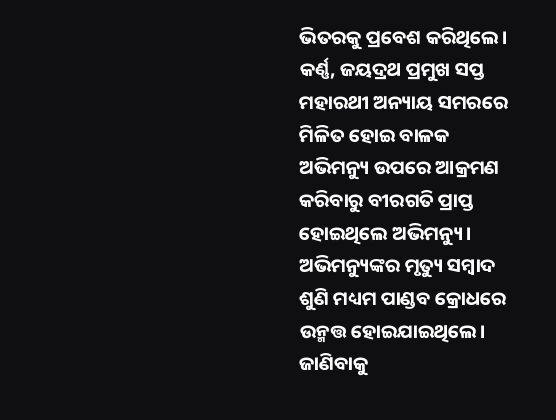ଭିତରକୁ ପ୍ରବେଶ କରିଥିଲେ। କର୍ଣ୍ଣ, ଜୟଦ୍ରଥ ପ୍ରମୁଖ ସପ୍ତ ମହାରଥୀ ଅନ୍ୟାୟ ସମରରେ ମିଳିତ ହୋଇ ବାଳକ ଅଭିମନ୍ୟୁ ଉପରେ ଆକ୍ରମଣ କରିବାରୁ ବୀରଗତି ପ୍ରାପ୍ତ ହୋଇଥିଲେ ଅଭିମନ୍ୟୁ।
ଅଭିମନ୍ୟୁଙ୍କର ମୃତ୍ୟୁ ସମ୍ବାଦ ଶୁଣି ମଧ୍ୟମ ପାଣ୍ଡବ କ୍ରୋଧରେ ଉନ୍ମତ୍ତ ହୋଇଯାଇଥିଲେ। ଜାଣିବାକୁ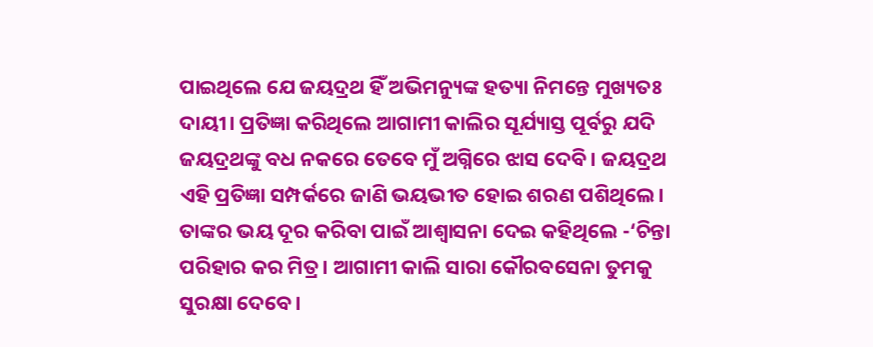ପାଇଥିଲେ ଯେ ଜୟଦ୍ରଥ ହିଁ ଅଭିମନ୍ୟୁଙ୍କ ହତ୍ୟା ନିମନ୍ତେ ମୁଖ୍ୟତଃ ଦାୟୀ। ପ୍ରତିଜ୍ଞା କରିଥିଲେ ଆଗାମୀ କାଲିର ସୂର୍ଯ୍ୟାସ୍ତ ପୂର୍ବରୁ ଯଦି ଜୟଦ୍ରଥଙ୍କୁ ବଧ ନକରେ ତେବେ ମୁଁ ଅଗ୍ନିରେ ଝାସ ଦେବି। ଜୟଦ୍ରଥ ଏହି ପ୍ରତିଜ୍ଞା ସମ୍ପର୍କରେ ଜାଣି ଭୟଭୀତ ହୋଇ ଶରଣ ପଶିଥିଲେ। ତାଙ୍କର ଭୟ ଦୂର କରିବା ପାଇଁ ଆଶ୍ବାସନା ଦେଇ କହିଥିଲେ -‘ଚିନ୍ତା ପରିହାର କର ମିତ୍ର। ଆଗାମୀ କାଲି ସାରା କୌରବସେନା ତୁମକୁ ସୁରକ୍ଷା ଦେବେ।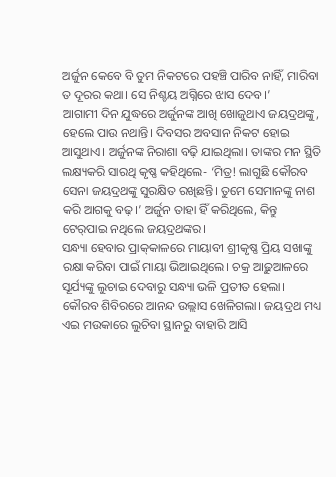ଅର୍ଜୁନ କେବେ ବି ତୁମ ନିକଟରେ ପହଞ୍ଚି ପାରିବ ନାହିଁ, ମାରିବା ତ ଦୂରର କଥା। ସେ ନିଶ୍ଚୟ ଅଗ୍ନିରେ ଝାସ ଦେବ।’
ଆଗାମୀ ଦିନ ଯୁଦ୍ଧରେ ଅର୍ଜୁନଙ୍କ ଆଖି ଖୋଜୁଥାଏ ଜୟଦ୍ରଥଙ୍କୁ, ହେଲେ ପାଉ ନଥାନ୍ତି। ଦିବସର ଅବସାନ ନିକଟ ହୋଇ ଆସୁଥାଏ। ଅର୍ଜୁନଙ୍କ ନିରାଶା ବଢ଼ି ଯାଇଥିଲା। ତାଙ୍କର ମନ ସ୍ଥିତି ଲକ୍ଷ୍ୟକରି ସାରଥି କୃଷ୍ଣ କହିଥିଲେ- ‘ମିତ୍ର! ଲାଗୁଛି କୌରବ ସେନା ଜୟଦ୍ରଥଙ୍କୁ ସୁରକ୍ଷିତ ରଖିଛନ୍ତି। ତୁମେ ସେମାନଙ୍କୁ ନାଶ କରି ଆଗକୁ ବଢ଼।’ ଅର୍ଜୁନ ତାହା ହିଁ କରିଥିଲେ, କିନ୍ତୁ ଟେର୍‌ପାଇ ନଥିଲେ ଜୟଦ୍ରଥଙ୍କର।
ସନ୍ଧ୍ୟା ହେବାର ପ୍ରାକ୍‌କାଳରେ ମାୟାବୀ ଶ୍ରୀକୃଷ୍ଣ ପ୍ରିୟ ସଖାଙ୍କୁ ରକ୍ଷା କରିବା ପାଇଁ ମାୟା ଭିଆଇଥିଲେ। ଚକ୍ର ଆଢ଼ୁଆଳରେ ସୂର୍ଯ୍ୟଙ୍କୁ ଲୁଚାଇ ଦେବାରୁ ସନ୍ଧ୍ୟା ଭଳି ପ୍ରତୀତ ହେଲା। କୌରବ ଶିବିରରେ ଆନନ୍ଦ ଉଲ୍ଲାସ ଖେଳିଗଲା। ଜୟଦ୍ରଥ ମଧ୍ୟ ଏଇ ମଉକାରେ ଲୁଚିବା ସ୍ଥାନରୁ ବାହାରି ଆସି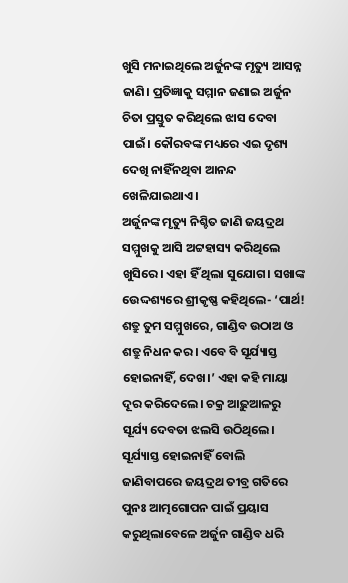ଖୁସି ମନାଇଥିଲେ ଅର୍ଜୁନଙ୍କ ମୃତ୍ୟୁ ଆସନ୍ନ ଜାଣି। ପ୍ରତିଜ୍ଞାକୁ ସମ୍ମାନ ଜଣାଇ ଅର୍ଜୁନ ଚିତା ପ୍ରସ୍ତୁତ କରିଥିଲେ ଝାସ ଦେବା ପାଇଁ। କୌରବଙ୍କ ମଧ୍ୟରେ ଏଇ ଦୃଶ୍ୟ ଦେଖି ନାହିଁନଥିବା ଆନନ୍ଦ ଖେଳିଯାଇଥାଏ।
ଅର୍ଜୁନଙ୍କ ମୃତ୍ୟୁ ନିଶ୍ଚିତ ଜାଣି ଜୟଦ୍ରଥ ସମ୍ମୁଖକୁ ଆସି ଅଟ୍ଟହାସ୍ୟ କରିଥିଲେ ଖୁସିରେ। ଏହା ହିଁ ଥିଲା ସୁଯୋଗ। ସଖାଙ୍କ ଉ‌େ‌ଦ୍ଦଶ୍ୟରେ ଶ୍ରୀକୃଷ୍ଣ କହିଥିଲେ- ‘ପାର୍ଥ! ଶତ୍ରୁ ତୁମ ସମ୍ମୁଖରେ, ଗାଣ୍ଡିବ ଉଠାଅ ଓ ଶତ୍ରୁ ନିଧନ କର। ଏବେ ବି ସୂର୍ଯ୍ୟାସ୍ତ ହୋଇନାହିଁ, ଦେଖ।’ ଏହା କହି ମାୟା ଦୂର କରିଦେଲେ। ଚକ୍ର ଆଢ଼ୁଆଳରୁ ସୂର୍ଯ୍ୟ ଦେବତା ଝଲସି ଉଠିଥିଲେ। ସୂର୍ଯ୍ୟାସ୍ତ ହୋଇନାହିଁ ବୋଲି ଜାଣିବାପରେ ଜୟଦ୍ରଥ ତୀବ୍ର ଗତିରେ ପୁନଃ ଆତ୍ମଗୋପନ ପାଇଁ ପ୍ରୟାସ କରୁଥିଲାବେଳେ ଅର୍ଜୁନ ଗାଣ୍ଡିବ ଧରି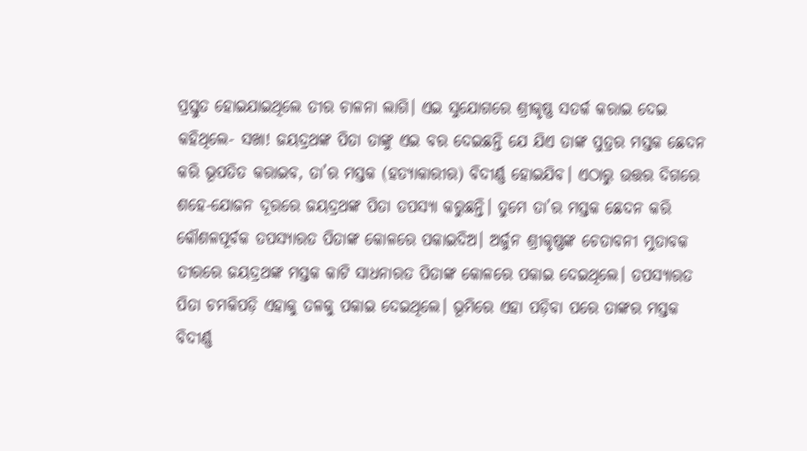ପ୍ରସ୍ତୁତ ହୋଇଯାଇଥିଲେ ତୀର ଚାଳନା ଲାଗି। ଏଇ ସୁଯୋଗରେ ଶ୍ରୀକୃଷ୍ଣ ସତର୍କ କରାଇ ଦେଇ କହିଥିଲେ- ସଖା! ଜୟଦ୍ରଥଙ୍କ ପିତା ତାଙ୍କୁ ଏଇ ବର ଦେଇଛନ୍ତି ଯେ ଯିଏ ତାଙ୍କ ପୁତ୍ରର ମସ୍ତକ ଛେଦନ କରି ଭୂପତିତ କରାଇବ, ତା’ର ମସ୍ତକ (ହତ୍ୟାକାରୀର) ବିଦୀର୍ଣ୍ଣ ହୋଇଯିବ। ଏଠାରୁ ଉତ୍ତର ଦିଗରେ ଶହେ-ଯୋଜନ ଦୂରରେ ଜୟଦ୍ରଥଙ୍କ ପିତା ତପସ୍ୟା କରୁଛନ୍ତି। ତୁମେ ତା’ର ମସ୍ତକ ଛେଦନ କରି କୌଶଳପୂର୍ବକ ତପସ୍ୟାରତ ପିତାଙ୍କ କୋଳରେ ପକାଇଦିଅ। ଅର୍ଜୁନ ଶ୍ରୀକୃଷ୍ଣଙ୍କ ଚେତାବନୀ ମୁତାବକ ତୀରରେ ଜୟଦ୍ରଥଙ୍କ ମସ୍ତକ କାଟି ସାଧନାରତ ପିତାଙ୍କ କୋଳରେ ପକାଇ ଦେଇଥିଲେ। ତପସ୍ୟାରତ ପିତା ଚମକିପଡ଼ି ଏହାକୁ ତଳକୁ ପକାଇ ଦେଇଥିଲେ। ଭୂମିରେ ଏହା ପଡ଼ିବା ପରେ ତାଙ୍କର ମସ୍ତକ ବିଦୀର୍ଣ୍ଣ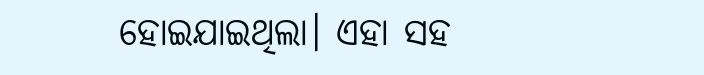ହୋଇଯାଇଥିଲା। ଏହା ସହ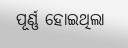ପୂର୍ଣ୍ଣ ହୋଇଥିଲା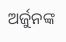ଅର୍ଜୁନଙ୍କ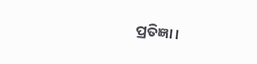ପ୍ରତିଜ୍ଞା।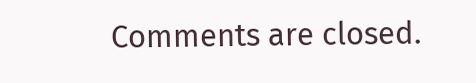Comments are closed.